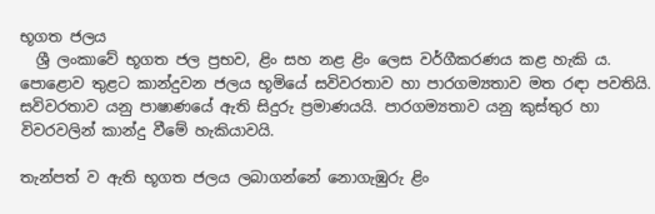භූගත ජලය
  ශ්‍රී ලංකාවේ භූගත ජල ප්‍රභව, ළිං සහ නළ ළිං ලෙස වර්ගීකරණය කළ හැකි ය. පොළොව තුළට කාන්දුවන ජලය භූමියේ සවිවරතාව හා පාරගම්‍යතාව මත රඳා පවතියි. සවිවරතාව යනු පාෂාණයේ ඇති සිදුරු ප්‍රමාණයයි. පාරගම්‍යතාව යනු කුස්තුර හා විවරවලින් කාන්දු වීමේ හැකියාවයි.

තැන්පත් ව ඇති භූගත ජලය ලබාගන්නේ නොගැඹුරු ළිං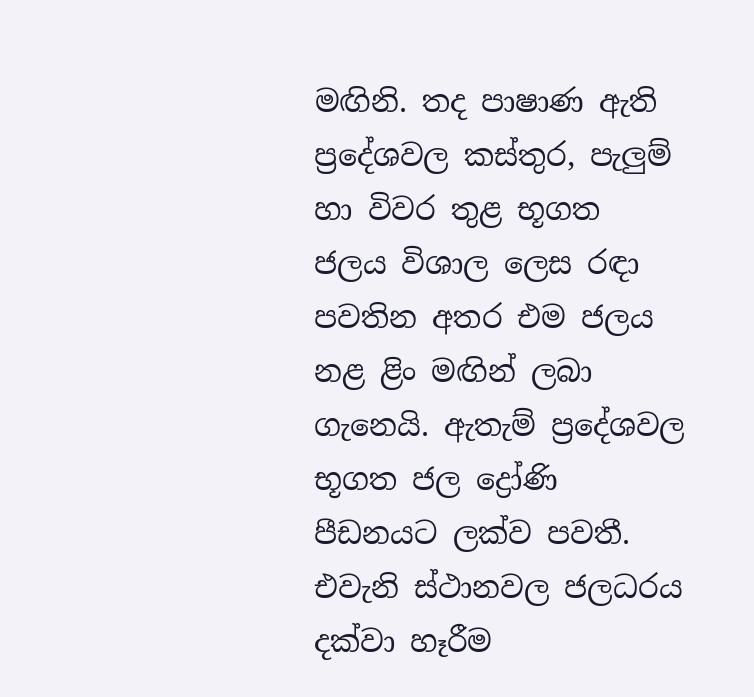මඟිනි. තද පාෂාණ ඇති ප්‍රදේශවල කස්තුර, පැලුම් හා විවර තුළ භූගත ජලය විශාල ලෙස රඳා පවතින අතර එම ජලය නළ ළිං මඟින් ලබා ගැනෙයි. ඇතැම් ප්‍රදේශවල භූගත ජල ද්‍රෝණි පීඩනයට ලක්ව පවතී. එවැනි ස්ථානවල ජලධරය දක්වා හෑරීම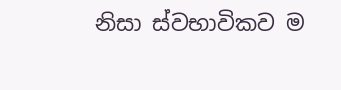නිසා ස්වභාවිකව ම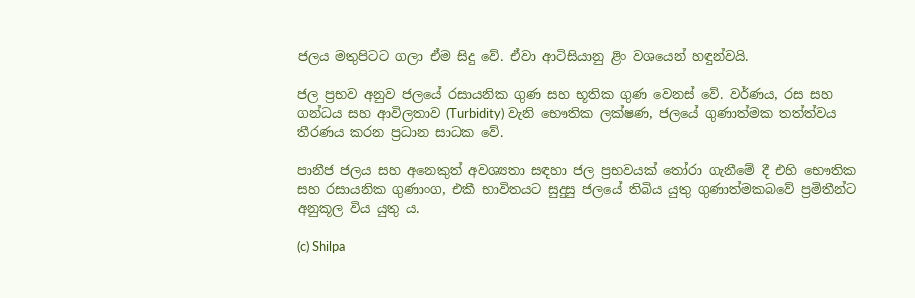ජලය මතුපිටට ගලා ඒම සිදු වේ. ඒවා ආටිසියානු ළිං වශයෙන් හඳුන්වයි.

ජල ප්‍රභව අනුව ජලයේ රසායනික ගුණ සහ භූතික ගුණ වෙනස් වේ. වර්ණය, රස සහ ගන්ධය සහ ආවිලතාව (Turbidity) වැනි භෞතික ලක්ෂණ, ජලයේ ගුණාත්මක තත්ත්වය තීරණය කරන ප්‍රධාන සාධක වේ.

පානීජ ජලය සහ අනෙකුත් අවශ්‍යතා සඳහා ජල ප්‍රභවයක් තෝරා ගැනීමේ දී එහි භෞතික සහ රසායනික ගුණාංග, එකී භාවිතයට සුදුසු ජලයේ තිබිය යුතු ගුණාත්මකබවේ ප්‍රමිතීන්ට අනුකූල විය යුතු ය.

(c) Shilpa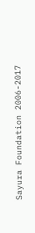Sayura Foundation 2006-2017